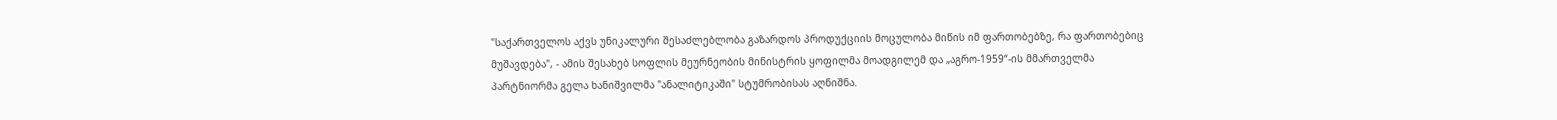"საქართველოს აქვს უნიკალური შესაძლებლობა გაზარდოს პროდუქციის მოცულობა მიწის იმ ფართობებზე, რა ფართობებიც მუშავდება", - ამის შესახებ სოფლის მეურნეობის მინისტრის ყოფილმა მოადგილემ და „აგრო-1959“-ის მმართველმა პარტნიორმა გელა ხანიშვილმა "ანალიტიკაში" სტუმრობისას აღნიშნა.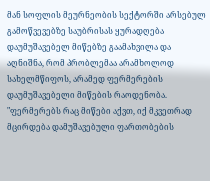მან სოფლის მეურნეობის სექტორში არსებულ გამოწვევებზე საუბრისას ყურადღება დაუმუშავებელ მიწებზე გაამახვილა და აღნიშნა, რომ პრობლემაა არამხოლოდ სახელმწიფოს, არამედ ფერმერების დაუმუშავებელი მიწების რაოდენობა.
"ფერმერებს რაც მიწები აქვთ, იქ მკვეთრად მცირდება დამუშავებული ფართობების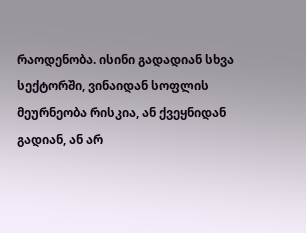რაოდენობა. ისინი გადადიან სხვა სექტორში, ვინაიდან სოფლის მეურნეობა რისკია, ან ქვეყნიდან გადიან, ან არ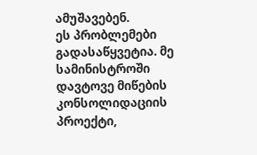ამუშავებენ.
ეს პრობლემები გადასაწყვეტია. მე სამინისტროში დავტოვე მიწების კონსოლიდაციის პროექტი,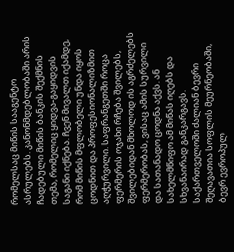რომელსაც მიწის სააგენტო ასრულებს. კანონმდებლობაში არის ჩადებული მიწის ბანკის შექმნის თემა, რომელიც ყიდვა-გაყიდვის საგანი იქნება. ჩვენ მივალთ იქამდე, რომ მიწის მფლობელი უნდა იყოს ცოდნით და პროფესიონალიზმით აღჭურვილი. საფრანგეთში როცა ფერმერის ოჯახი რჩება შვილებს, შვილებიდან მხოლოდ ის აგრძელებს ფერმერობას, ვისაც ამის სურვილი და სათანადო ცოდნა აქვს. ან სახელმწიფო ამ მიწას იღებს და სხვანაირად განკარგავს.
საქართველოში ძალიან ბევრი შეღავათია სოფლის მეურნეობაში, ბევრ ევროპულ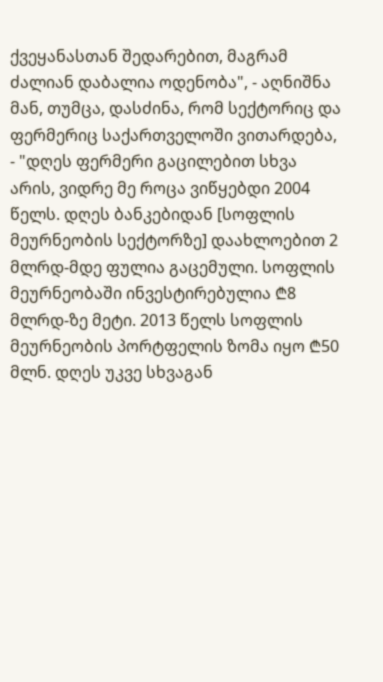ქვეყანასთან შედარებით, მაგრამ ძალიან დაბალია ოდენობა", - აღნიშნა მან, თუმცა, დასძინა, რომ სექტორიც და ფერმერიც საქართველოში ვითარდება, - "დღეს ფერმერი გაცილებით სხვა არის, ვიდრე მე როცა ვიწყებდი 2004 წელს. დღეს ბანკებიდან [სოფლის მეურნეობის სექტორზე] დაახლოებით 2 მლრდ-მდე ფულია გაცემული. სოფლის მეურნეობაში ინვესტირებულია ₾8 მლრდ-ზე მეტი. 2013 წელს სოფლის მეურნეობის პორტფელის ზომა იყო ₾50 მლნ. დღეს უკვე სხვაგან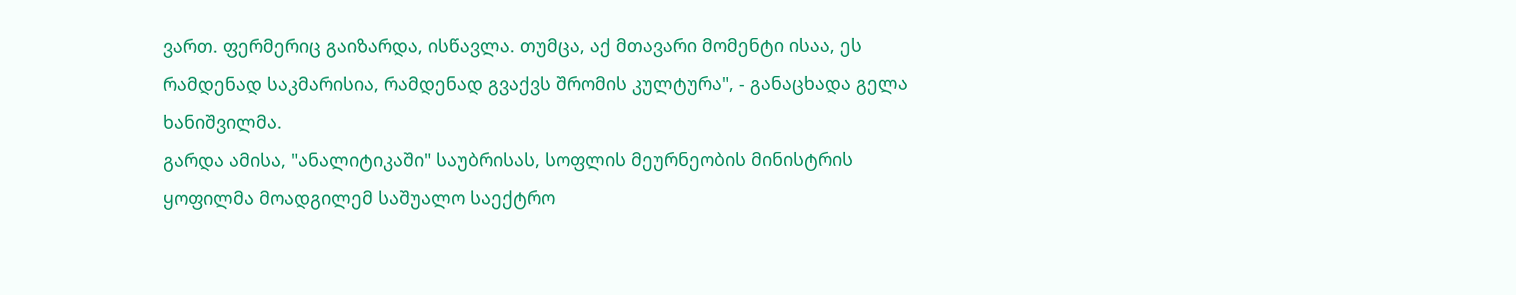ვართ. ფერმერიც გაიზარდა, ისწავლა. თუმცა, აქ მთავარი მომენტი ისაა, ეს რამდენად საკმარისია, რამდენად გვაქვს შრომის კულტურა", - განაცხადა გელა ხანიშვილმა.
გარდა ამისა, "ანალიტიკაში" საუბრისას, სოფლის მეურნეობის მინისტრის ყოფილმა მოადგილემ საშუალო საექტრო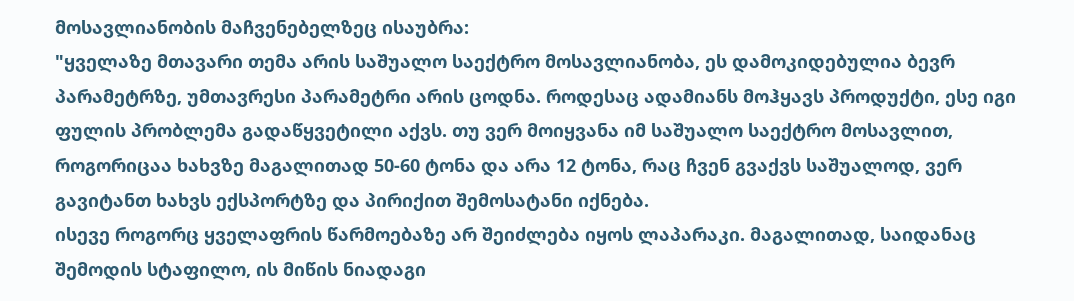მოსავლიანობის მაჩვენებელზეც ისაუბრა:
"ყველაზე მთავარი თემა არის საშუალო საექტრო მოსავლიანობა, ეს დამოკიდებულია ბევრ პარამეტრზე, უმთავრესი პარამეტრი არის ცოდნა. როდესაც ადამიანს მოჰყავს პროდუქტი, ესე იგი ფულის პრობლემა გადაწყვეტილი აქვს. თუ ვერ მოიყვანა იმ საშუალო საექტრო მოსავლით, როგორიცაა ხახვზე მაგალითად 50-60 ტონა და არა 12 ტონა, რაც ჩვენ გვაქვს საშუალოდ, ვერ გავიტანთ ხახვს ექსპორტზე და პირიქით შემოსატანი იქნება.
ისევე როგორც ყველაფრის წარმოებაზე არ შეიძლება იყოს ლაპარაკი. მაგალითად, საიდანაც შემოდის სტაფილო, ის მიწის ნიადაგი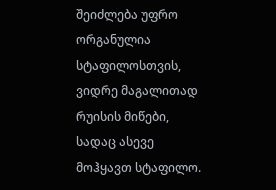შეიძლება უფრო ორგანულია სტაფილოსთვის, ვიდრე მაგალითად რუისის მიწები, სადაც ასევე მოჰყავთ სტაფილო.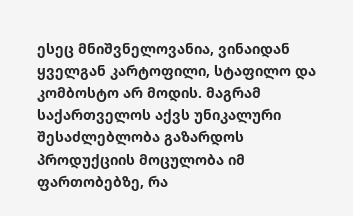ესეც მნიშვნელოვანია, ვინაიდან ყველგან კარტოფილი, სტაფილო და კომბოსტო არ მოდის. მაგრამ საქართველოს აქვს უნიკალური შესაძლებლობა გაზარდოს პროდუქციის მოცულობა იმ ფართობებზე, რა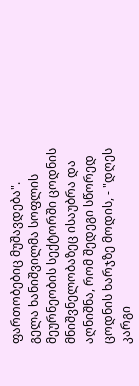ფართობებიც მუშავდება".
გელა ხანიშვილმა სოფლის მეურნეობის სექტორში ცოდნის მნიშვნელობაზეც ისაუბრა და აღნიშნა, რომ შედეგი სწორედ ცოდნის ხარჯზე მოდის, - "დღეს კარგი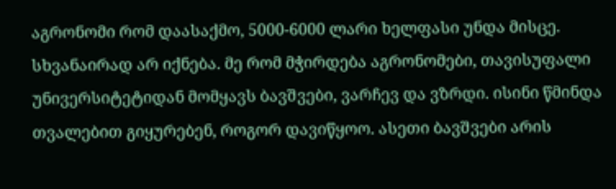აგრონომი რომ დაასაქმო, 5000-6000 ლარი ხელფასი უნდა მისცე. სხვანაირად არ იქნება. მე რომ მჭირდება აგრონომები, თავისუფალი უნივერსიტეტიდან მომყავს ბავშვები, ვარჩევ და ვზრდი. ისინი წმინდა თვალებით გიყურებენ, როგორ დავიწყოო. ასეთი ბავშვები არის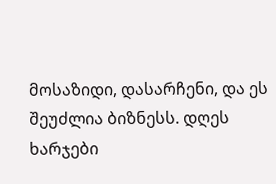მოსაზიდი, დასარჩენი, და ეს შეუძლია ბიზნესს. დღეს ხარჯები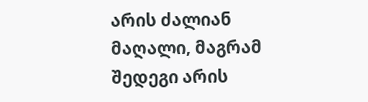არის ძალიან მაღალი, მაგრამ შედეგი არის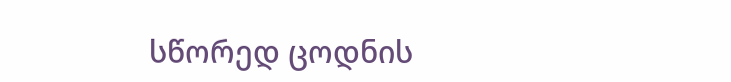სწორედ ცოდნის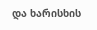და ხარისხის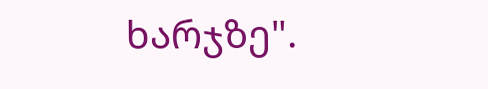ხარჯზე".